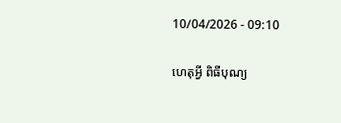10/04/2026 - 09:10

ហេតុអ្វី ពិធីបុណ្យ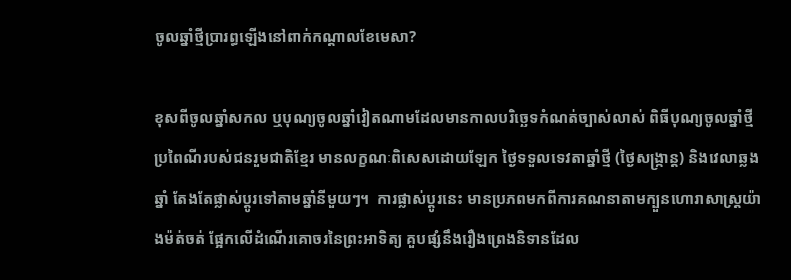ចូលឆ្នាំថ្មីប្រារព្ធឡើងនៅពាក់កណ្ដាលខែមេសា?

ខុសពីចូលឆ្នាំសកល ឬបុណ្យចូលឆ្នាំវៀតណាមដែលមានកាលបរិច្ឆេទកំណត់ច្បាស់លាស់ ពិធីបុណ្យចូលឆ្នាំថ្មីប្រពៃណីរបស់ជនរួមជាតិខ្មែរ មានលក្ខណៈពិសេសដោយឡែក ថ្ងៃទទួលទេវតាឆ្នាំថ្មី (ថ្ងៃសង្ក្រាន្ត) និងវេលាឆ្លងឆ្នាំ តែងតែផ្លាស់ប្តូរទៅតាមឆ្នាំនីមួយៗ។  ការផ្លាស់ប្តូរនេះ មានប្រភពមកពីការគណនាតាមក្បួនហោរាសាស្ត្រយ៉ាងម៉ត់ចត់ ផ្អែកលើដំណើរគោចរនៃព្រះអាទិត្យ គួបផ្សំនឹងរឿងព្រេងនិទានដែល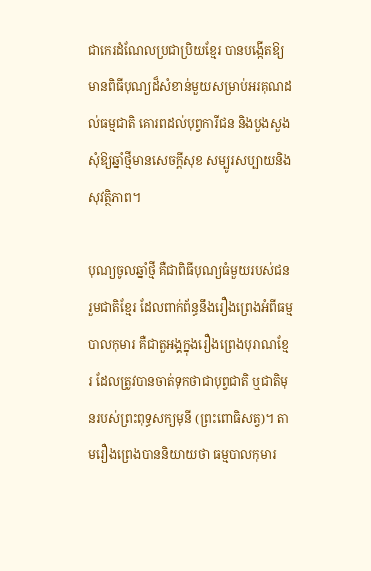ជាកេរដំណែលប្រជាប្រិយខ្មែរ បានបង្កើតឱ្យមានពិធីបុណ្យដ៏សំខាន់មួយសម្រាប់អរគុណដល់ធម្មជាតិ គោរពដល់បុព្វការីជន និងបួងសួងសុំឱ្យឆ្នាំថ្មីមានសេចក្តីសុខ សម្បូរសប្បាយនិងសុវត្ថិភាព។

បុណ្យចូលឆ្នាំថ្មី គឺជាពិធីបុណ្យធំមួយរបស់ជនរួមជាតិខ្មែរ ដែលពាក់ព័ន្ធនឹងរឿងព្រេងអំពីធម្មបាលកុមារ គឺជាតួអង្គក្នុងរឿងព្រេងបុរាណខ្មែរ ដែលត្រូវបានចាត់ទុកថាជាបុព្វជាតិ ឬជាតិមុនរបស់ព្រះពុទ្ធសក្យមុនី (ព្រះពោធិសត្វ)។ តាមរឿងព្រេងបាននិយាយថា ធម្មបាលកុមារ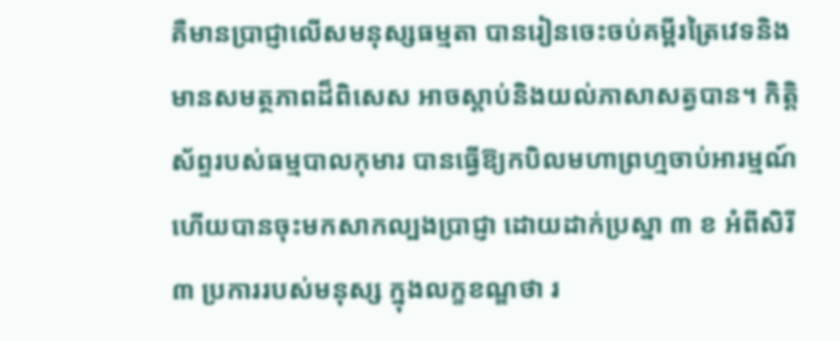គឺមានប្រាជ្ញាលើសមនុស្សធម្មតា បានរៀនចេះចប់គម្ពីរត្រៃវេទនិងមានសមត្ថភាពដ៏ពិសេស អាចស្តាប់និងយល់ភាសាសត្វបាន។ កិត្តិស័ព្ទរបស់ធម្មបាលកុមារ បានធ្វើឱ្យកបិលមហាព្រហ្មចាប់អារម្មណ៍ ហើយបានចុះមកសាកល្បងប្រាជ្ញា ដោយដាក់ប្រស្នា ៣ ខ អំពីសិរី ៣ ប្រការរបស់មនុស្ស ក្នុងលក្ខខណ្ឌថា រ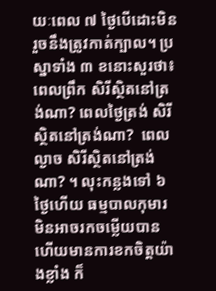យៈពេល ៧ ថ្ងៃបើដោះមិនរួចនឹងត្រូវកាត់ក្បាល។ ប្រស្នាទាំង ៣ ខនោះសួរថា៖ ពេលព្រឹក សិរីស្ថិតនៅត្រង់ណា? ពេលថ្ងៃត្រង់ សិរីស្ថិតនៅត្រង់ណា?  ពេលល្ងាច សិរីស្ថិតនៅត្រង់ណា? ។ លុះកន្លងទៅ ៦ ថ្ងៃហើយ ធម្មបាលកុមារ មិនអាចរកចម្លើយបាន  ហើយមានការខកចិត្តយ៉ាងខ្លាំង ក៏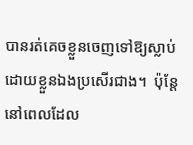បានរត់គេចខ្លួនចេញទៅឱ្យស្លាប់ដោយខ្លួនឯងប្រសើរជាង។  ប៉ុន្តែ នៅពេលដែល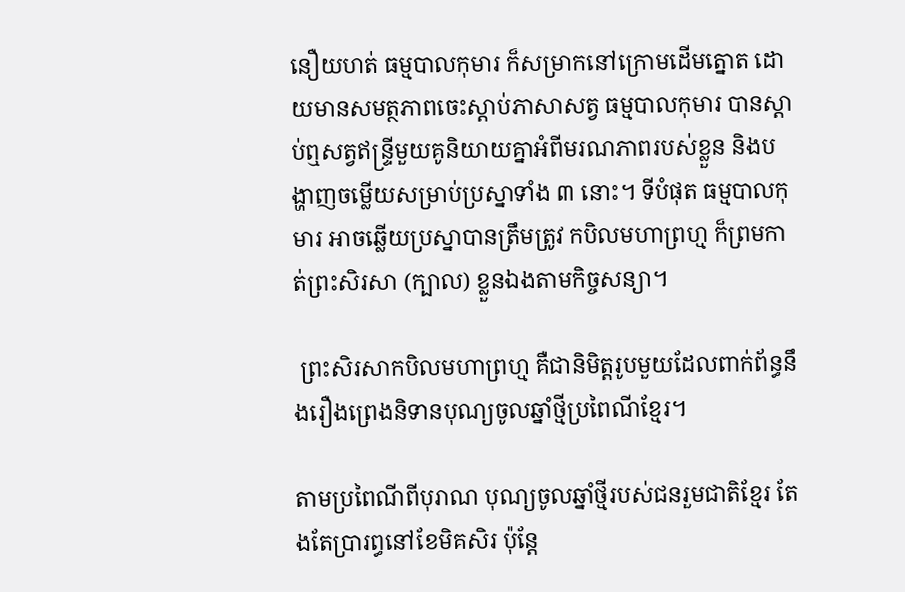នឿយហត់ ធម្មបាលកុមារ ក៏សម្រាកនៅក្រោមដើមត្នោត ដោយមានសមត្ថភាពចេះស្ដាប់ភាសាសត្វ ធម្មបាលកុមារ បានស្តាប់ឮសត្វឥន្ទ្រីមួយគូនិយាយគ្នាអំពីមរណភាពរបស់ខ្លួន និងបង្ហាញចម្លើយសម្រាប់ប្រស្នាទាំង ៣ នោះ។ ទីបំផុត ធម្មបាលកុមារ អាចឆ្លើយប្រស្នាបានត្រឹមត្រូវ កបិលមហាព្រហ្ម ក៏ព្រមកាត់ព្រះសិរសា (ក្បាល) ខ្លួនឯងតាមកិច្ចសន្យា។

 ព្រះសិរសាកបិលមហាព្រហ្ម គឺជានិមិត្តរូបមួយដែលពាក់ព័ន្ធនឹងរឿងព្រេងនិទានបុណ្យចូលឆ្នាំថ្មីប្រពៃណីខ្មែរ។

តាមប្រពៃណីពីបុរាណ បុណ្យចូលឆ្នាំថ្មីរបស់ជនរួមជាតិខ្មែរ តែងតែប្រារព្ធនៅខែមិគសិរ ប៉ុន្តែ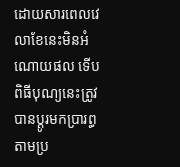ដោយសារពេលវេលាខែនេះមិនអំណោយផល ទើបពិធីបុណ្យនេះត្រូវបានប្តូរមកប្រារព្ធតាមប្រ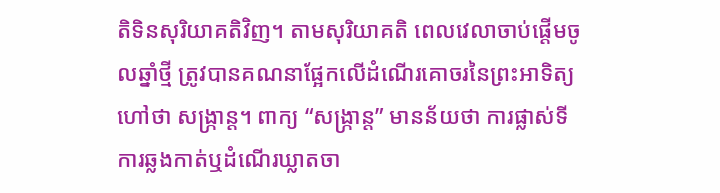តិទិនសុរិយាគតិវិញ។ តាមសុរិយាគតិ ពេលវេលាចាប់ផ្តើមចូលឆ្នាំថ្មី ត្រូវបានគណនាផ្អែកលើដំណើរគោចរនៃព្រះអាទិត្យ ហៅថា សង្ក្រាន្ត។ ពាក្យ “សង្ក្រាន្ត” មានន័យថា ការផ្លាស់ទីការឆ្លងកាត់ឬដំណើរឃ្លាតចា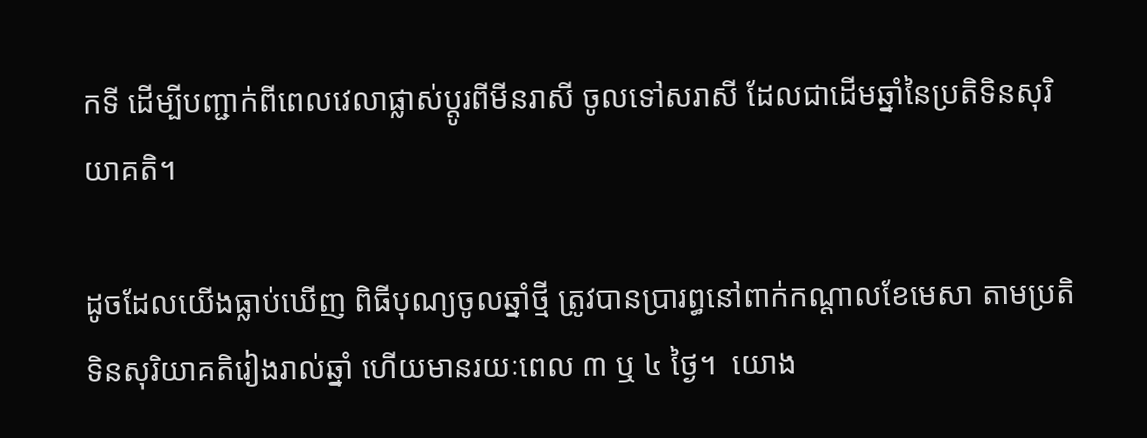កទី ដើម្បីបញ្ជាក់ពីពេលវេលាផ្លាស់ប្តូរពីមីនរាសី ចូលទៅសរាសី ដែលជាដើមឆ្នាំនៃប្រតិទិនសុរិយាគតិ។

ដូចដែលយើងធ្លាប់ឃើញ ពិធីបុណ្យចូលឆ្នាំថ្មី ត្រូវបានប្រារព្ធនៅពាក់កណ្ដាលខែមេសា តាមប្រតិទិនសុរិយាគតិរៀងរាល់ឆ្នាំ ហើយមានរយៈពេល ៣ ឬ ៤ ថ្ងៃ។  យោង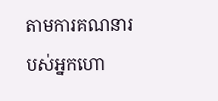តាមការគណនារបស់អ្នកហោ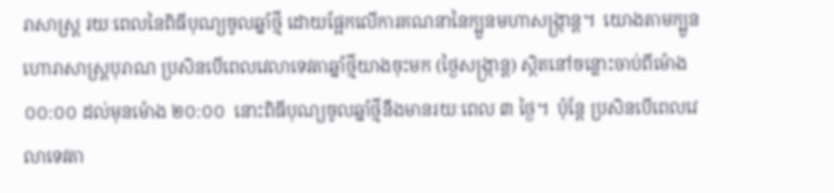រាសាស្ត្រ រយៈពេលនៃពិធីបុណ្យចូលឆ្នាំថ្មី ដោយផ្អែកលើការគណនានៃក្បួនមហាសង្ក្រាន្ត។  យោងតាមក្បួនហោរាសាស្ត្របុរាណ ប្រសិនបើពេលវេលាទេវតាឆ្នាំថ្មីយាងចុះមក (ថ្ងៃសង្ក្រាន្ត) ស្ថិតនៅចន្លោះចាប់ពីម៉ោង ០០:០០ ដល់មុនម៉ោង ២០:០០  នោះពិធីបុណ្យចូលឆ្នាំថ្មីនឹងមានរយៈពេល ៣ ថ្ងៃ។  ប៉ុន្តែ ប្រសិនបើពេលវេលាទេវតា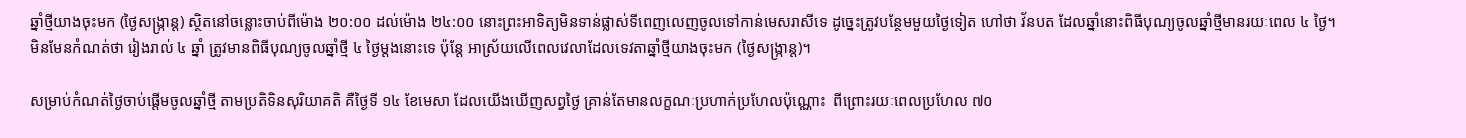ឆ្នាំថ្មីយាងចុះមក (ថ្ងៃសង្ក្រាន្ត) ស្ថិតនៅចន្លោះចាប់ពីម៉ោង ២០:០០ ដល់ម៉ោង ២៤:០០ នោះព្រះអាទិត្យមិនទាន់ផ្លាស់ទីពេញលេញចូលទៅកាន់មេសរាសីទេ ដូច្នេះត្រូវបន្ថែមមួយថ្ងៃទៀត ហៅថា វ័នបត ដែលឆ្នាំនោះពិធីបុណ្យចូលឆ្នាំថ្មីមានរយៈពេល ៤ ថ្ងៃ។  មិនមែនកំណត់ថា រៀងរាល់ ៤ ឆ្នាំ ត្រូវមានពិធីបុណ្យចូលឆ្នាំថ្មី ៤ ថ្ងៃម្តងនោះទេ ប៉ុន្តែ អាស្រ័យលើពេលវេលាដែលទេវតាឆ្នាំថ្មីយាងចុះមក (ថ្ងៃសង្ក្រាន្ត)។

សម្រាប់កំណត់ថ្ងៃចាប់ផ្តើមចូលឆ្នាំថ្មី តាមប្រតិទិនសុរិយាគតិ គឺថ្ងៃទី ១៤ ខែមេសា ដែលយើងឃើញសព្វថ្ងៃ គ្រាន់តែមានលក្ខណៈប្រហាក់ប្រហែលប៉ុណ្ណោះ  ពីព្រោះរយៈពេលប្រហែល ៧០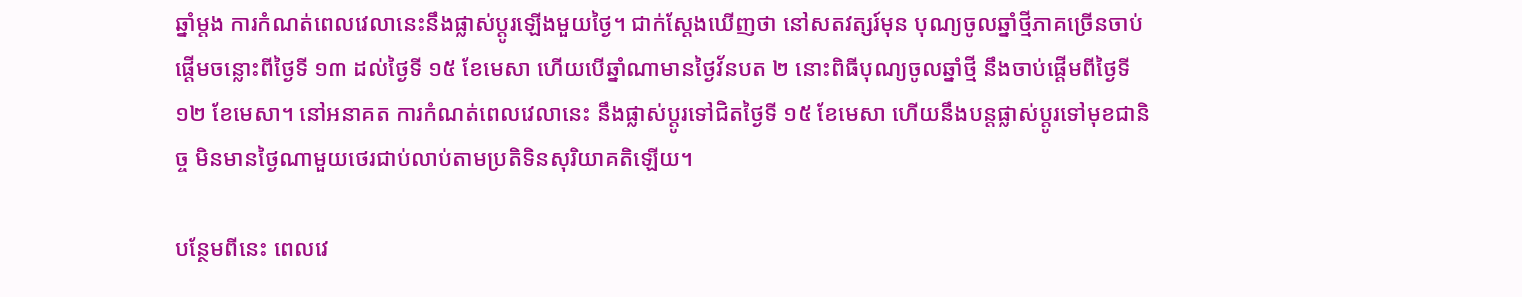ឆ្នាំម្តង ការកំណត់ពេលវេលានេះនឹងផ្លាស់ប្តូរឡើងមួយថ្ងៃ។ ជាក់ស្តែងឃើញថា នៅសតវត្សរ៍មុន បុណ្យចូលឆ្នាំថ្មីភាគច្រើនចាប់ផ្តើមចន្លោះពីថ្ងៃទី ១៣ ដល់ថ្ងៃទី ១៥ ខែមេសា ហើយបើឆ្នាំណាមានថ្ងៃវ័នបត ២ នោះពិធីបុណ្យចូលឆ្នាំថ្មី នឹងចាប់ផ្តើមពីថ្ងៃទី១២ ខែមេសា។ នៅអនាគត ការកំណត់ពេលវេលានេះ នឹងផ្លាស់ប្តូរទៅជិតថ្ងៃទី ១៥ ខែមេសា ហើយនឹងបន្តផ្លាស់ប្តូរទៅមុខជានិច្ច មិនមានថ្ងៃណាមួយថេរជាប់លាប់តាមប្រតិទិនសុរិយាគតិឡើយ។

បន្ថែមពីនេះ ពេលវេ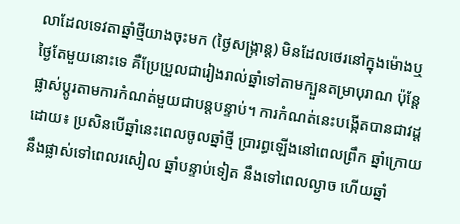លាដែលទេវតាឆ្នាំថ្មីយាងចុះមក (ថ្ងៃសង្ក្រាន្ត) មិនដែលថេរនៅក្នុងម៉ោងឬថ្ងៃតែមួយនោះទេ គឺប្រែប្រួលជារៀងរាល់ឆ្នាំទៅតាមក្បួនតម្រាបុរាណ ប៉ុន្តែផ្លាស់ប្តូរតាមការកំណត់មួយជាបន្តបន្ទាប់។ ការកំណត់នេះបង្កើតបានជាវដ្ត ដោយ៖ ប្រសិនបើឆ្នាំនេះពេលចូលឆ្នាំថ្មី ប្រារព្ធឡើងនៅពេលព្រឹក ឆ្នាំក្រោយនឹងផ្លាស់ទៅពេលរសៀល ឆ្នាំបន្ទាប់ទៀត នឹងទៅពេលល្ងាច ហើយឆ្នាំ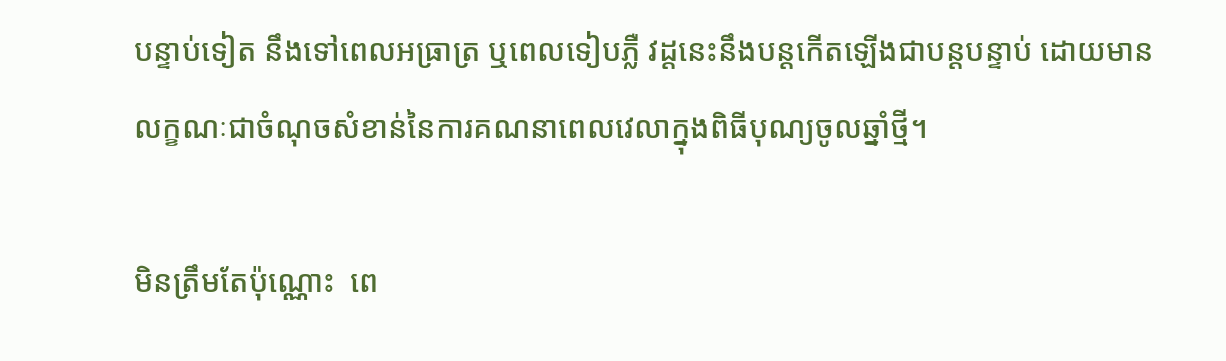បន្ទាប់ទៀត នឹងទៅពេលអធ្រាត្រ ឬពេលទៀបភ្លឺ វដ្តនេះនឹងបន្តកើតឡើងជាបន្តបន្ទាប់ ដោយមានលក្ខណៈជាចំណុចសំខាន់នៃការគណនាពេលវេលាក្នុងពិធីបុណ្យចូលឆ្នាំថ្មី។

មិនត្រឹមតែប៉ុណ្ណោះ  ពេ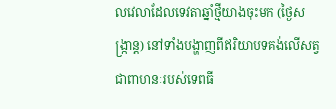លវេលាដែលទេវតាឆ្នាំថ្មីយាងចុះមក (ថ្ងៃសង្ក្រាន្ត) នៅទាំងបង្ហាញពីឥរិយាបទគង់លើសត្វជាពាហនៈរបស់ទេពធី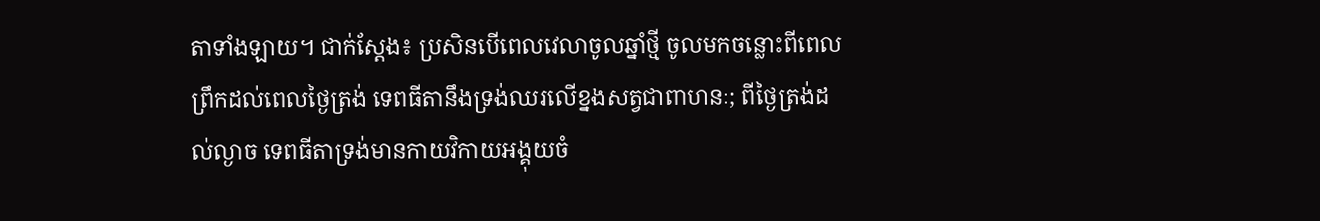តាទាំងឡាយ។ ជាក់ស្តែង៖ ប្រសិនបើពេលវេលាចូលឆ្នាំថ្មី ចូលមកចន្លោះពីពេលព្រឹកដល់ពេលថ្ងៃត្រង់ ទេពធីតានឹងទ្រង់ឈរលើខ្នងសត្វជាពាហនៈ; ពីថ្ងៃត្រង់ដល់ល្ងាច ទេពធីតាទ្រង់មានកាយវិកាយអង្គុយចំ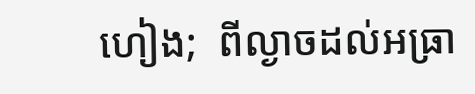ហៀង;  ពីល្ងាចដល់អធ្រា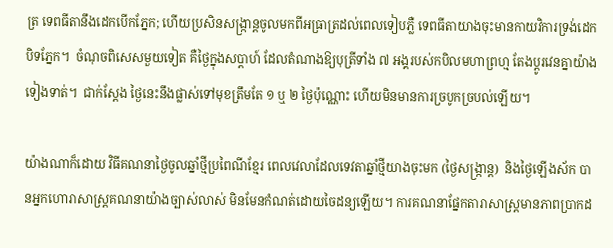ត្រ ទេពធីតានឹងដេកបើកភ្នែក; ហើយប្រសិនសង្រ្កាន្តចូលមកពីអធ្រាត្រដល់ពេលទៀបភ្លឺ ទេពធីតាយាងចុះមានកាយវិការទ្រង់ដេកបិទភ្នែក។  ចំណុចពិសេសមួយទៀត គឺថ្ងៃក្នុងសប្តាហ៍ ដែលតំណាងឱ្យបុត្រីទាំង ៧ អង្គរបស់កបិលមហាព្រហ្ម តែងប្ដូរវេនគ្នាយ៉ាងទៀងទាត់។  ជាក់ស្តែង ថ្ងៃនេះនឹងផ្លាស់ទៅមុខត្រឹមតែ ១ ឬ ២ ថ្ងៃប៉ុណ្ណោះ ហើយមិនមានការច្របូកច្របល់ឡើយ។

យ៉ាងណាក៏ដោយ វិធីគណនាថ្ងៃចូលឆ្នាំថ្មីប្រពៃណីខ្មែរ ពេលវេលាដែលទេវតាឆ្នាំថ្មីយាងចុះមក (ថ្ងៃសង្ក្រាន្ត)  និងថ្ងៃឡើងស័ក បានអ្នកហោរាសាស្ត្រគណនាយ៉ាងច្បាស់លាស់ មិនមែនកំណត់ដោយចៃដន្យឡើយ។ ការគណនាផ្នែកតារាសាស្ត្រមានភាពប្រាកដ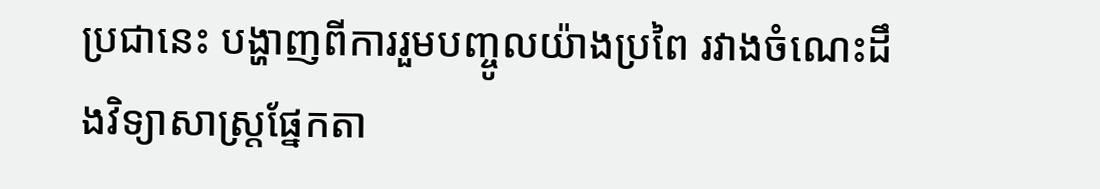ប្រជានេះ បង្ហាញពីការរួមបញ្ចូលយ៉ាងប្រពៃ រវាងចំណេះដឹងវិទ្យាសាស្ត្រផ្នែកតា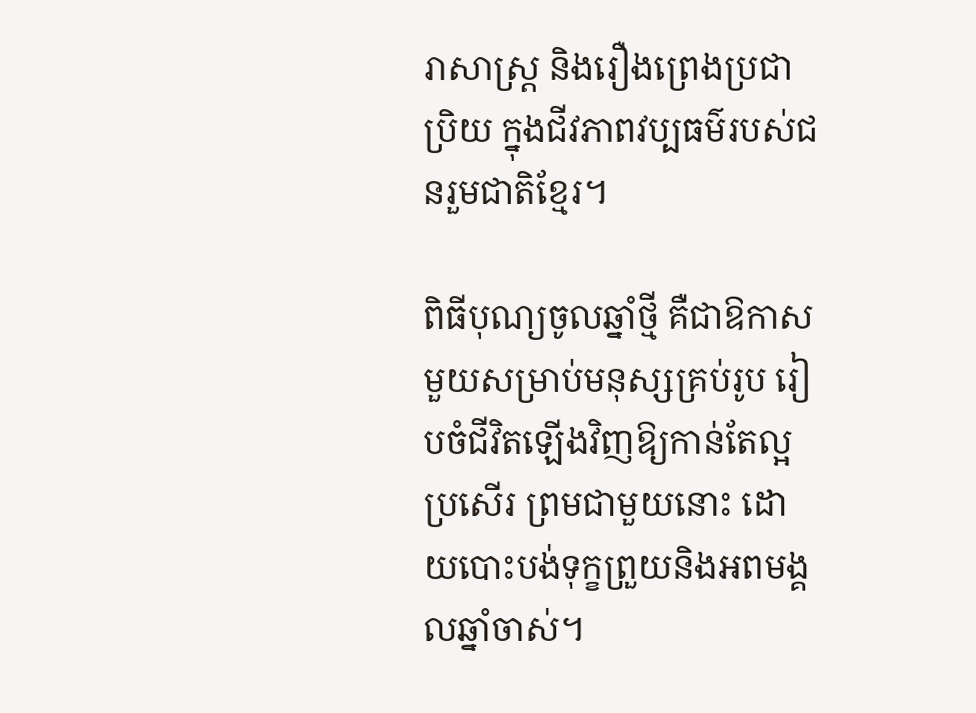រាសាស្ត្រ និងរឿងព្រេងប្រជាប្រិយ ក្នុងជីវភាពវប្បធម៌របស់ជនរួមជាតិខ្មែរ។

ពិធីបុណ្យចូលឆ្នាំថ្មី គឺជាឱកាសមួយសម្រាប់មនុស្សគ្រប់រូប រៀបចំជីវិតឡើងវិញឱ្យកាន់តែល្អប្រសើរ ព្រមជាមួយនោះ ដោយបោះបង់ទុក្ខព្រួយនិងអពមង្គលឆ្នាំចាស់។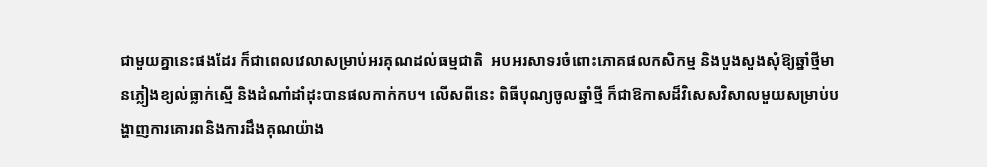ជាមួយគ្នានេះផងដែរ ក៏ជាពេលវេលាសម្រាប់អរគុណដល់ធម្មជាតិ  អបអរសាទរចំពោះភោគផលកសិកម្ម និងបួងសួងសុំឱ្យឆ្នាំថ្មីមានភ្លៀងខ្យល់ធ្លាក់ស្មើ និងដំណាំដាំដុះបានផលកាក់កប។ លើសពីនេះ ពិធីបុណ្យចូលឆ្នាំថ្មី ក៏ជាឱកាសដ៏វិសេសវិសាលមួយសម្រាប់បង្ហាញការគោរពនិងការដឹងគុណយ៉ាង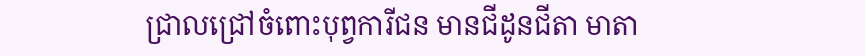ជ្រាលជ្រៅចំពោះបុព្វការីជន មានជីដូនជីតា មាតា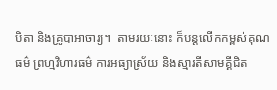បិតា និងគ្រូបាអាចារ្យ។  តាមរយៈនោះ ក៏បន្តលើកកម្ពស់គុណធម៌ ព្រហ្មវិហារធម៌ ការអធ្យាស្រ័យ និងស្មារតីសាមគ្គីជិត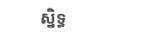ស្និទ្ធ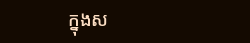ក្នុងស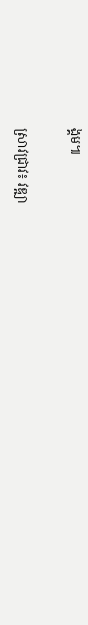ង្គម៕

ស្រាវជ្រាវ៖ វឌ្ឍា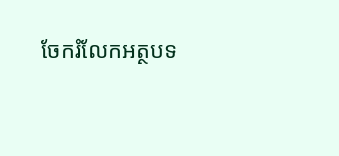ចែករំលែកអត្ថបទ